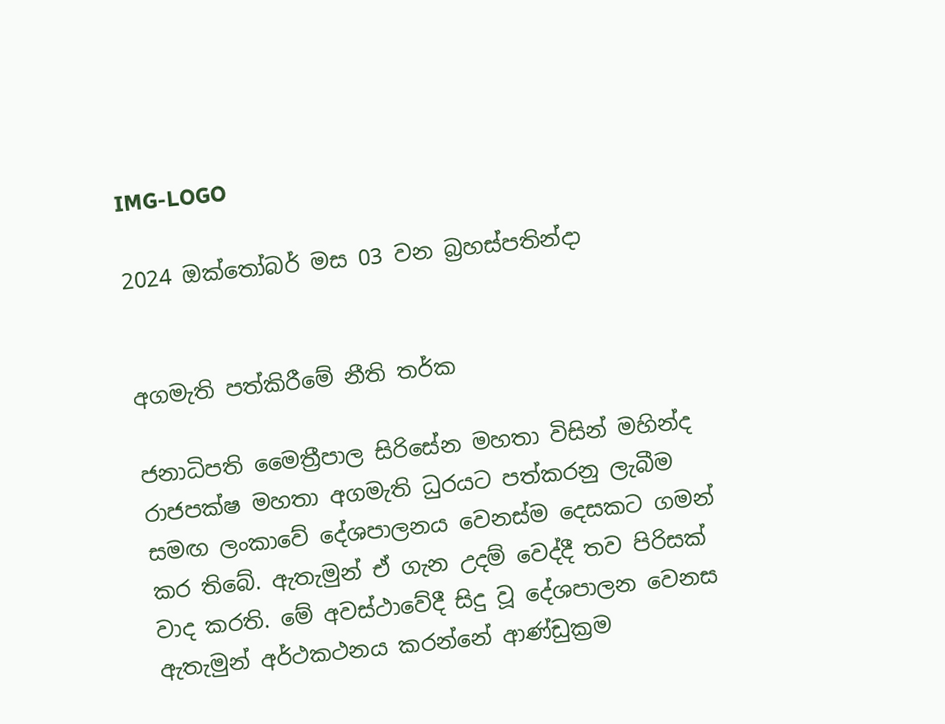IMG-LOGO

2024 ඔක්තෝබර් මස 03 වන බ්‍රහස්පතින්දා


අගමැති පත්කිරීමේ නීති තර්ක

ජනාධිපති මෛත්‍රීපාල සිරිසේන මහතා විසින් මහින්ද රාජපක්ෂ මහතා අගමැති ධුරයට පත්කරනු ලැබීම සමඟ ලංකාවේ දේශපාලනය වෙනස්ම දෙසකට ගමන් කර තිබේ. ඇතැමුන් ඒ ගැන උදම් වෙද්දී තව පිරිසක් වාද කරති. මේ අවස්ථාවේදී සිදු වූ දේශපාලන වෙනස ඇතැමුන් අර්ථකථනය කරන්නේ ආණ්ඩුක්‍රම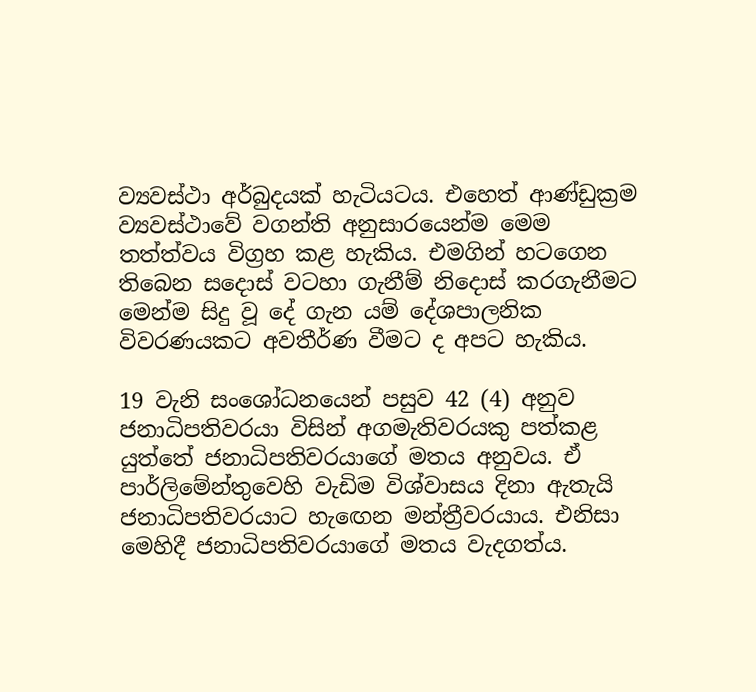ව්‍යවස්ථා අර්බුදයක් හැටියටය. එහෙත් ආණ්ඩුක්‍රම ව්‍යවස්ථාවේ වගන්ති අනුසාරයෙන්ම මෙම තත්ත්වය විග්‍රහ කළ හැකිය. එමගින් හටගෙන තිබෙන සදොස් වටහා ගැනීම් නිදොස් කරගැනීමට මෙන්ම සිදු වූ දේ ගැන යම් දේශපාලනික විවරණයකට අවතීර්ණ වීමට ද අපට හැකිය.

19 වැනි සංශෝධනයෙන් පසුව 42 (4) අනුව ජනාධිපතිවරයා විසින් අගමැතිවරයකු පත්කළ යුත්තේ ජනාධිපතිවරයාගේ මතය අනුවය. ඒ පාර්ලිමේන්තුවෙහි වැඩිම විශ්වාසය දිනා ඇතැයි ජනාධිපතිවරයාට හැඟෙන මන්ත්‍රීවරයාය. එනිසා මෙහිදී ජනාධිපතිවරයාගේ මතය වැදගත්ය.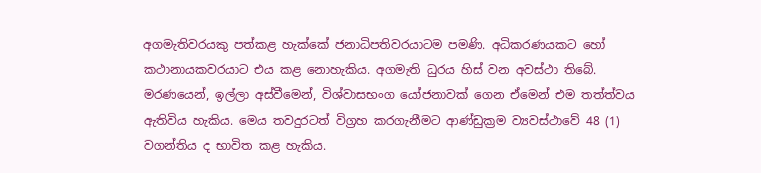අගමැතිවරයකු පත්කළ හැක්කේ ජනාධිපතිවරයාටම පමණි. අධිකරණයකට හෝ කථානායකවරයාට එය කළ නොහැකිය. අගමැති ධුරය හිස් වන අවස්ථා තිබේ. මරණයෙන්, ඉල්ලා අස්වීමෙන්, විශ්වාසභංග යෝජනාවක් ගෙන ඒමෙන් එම තත්ත්වය ඇතිවිය හැකිය. මෙය තවදුරටත් විග්‍රහ කරගැනීමට ආණ්ඩුක්‍රම ව්‍යවස්ථාවේ 48 (1) වගන්තිය ද භාවිත කළ හැකිය.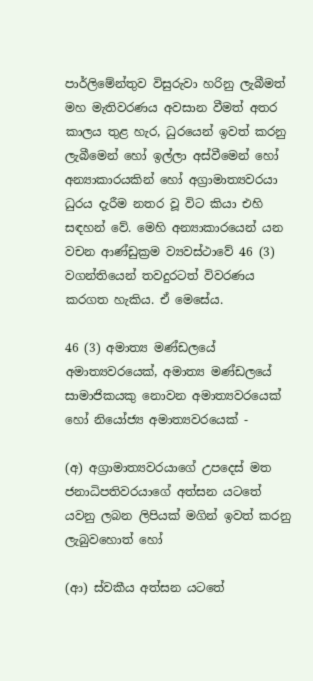පාර්ලිමේන්තුව විසුරුවා හරිනු ලැබීමත් මහ මැතිවරණය අවසාන වීමත් අතර කාලය තුළ හැර, ධුරයෙන් ඉවත් කරනු ලැබීමෙන් හෝ ඉල්ලා අස්වීමෙන් හෝ අන්‍යාකාරයකින් හෝ අග්‍රාමාත්‍යවරයා ධුරය දැරීම නතර වූ විට කියා එහි සඳහන් වේ. මෙහි අන්‍යාකාරයෙන් යන වචන ආණ්ඩුක්‍රම ව්‍යවස්ථාවේ 46 (3) වගන්තියෙන් තවදුරටත් විවරණය කරගත හැකිය. ඒ මෙසේය.

46 (3) අමාත්‍ය මණ්ඩලයේ අමාත්‍යවරයෙක්, අමාත්‍ය මණ්ඩලයේ සාමාජිකයකු නොවන අමාත්‍යවරයෙක් හෝ නියෝජ්‍ය අමාත්‍යවරයෙක් -

(අ) අග්‍රාමාත්‍යවරයාගේ උපදෙස් මත ජනාධිපතිවරයාගේ අත්සන යටතේ යවනු ලබන ලිපියක් මගින් ඉවත් කරනු ලැබුවහොත් හෝ

(ආ) ස්වකීය අත්සන යටතේ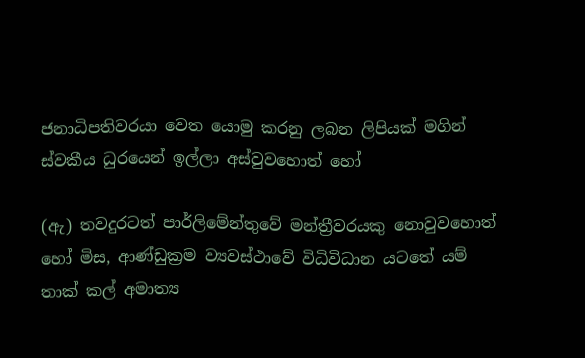ජනාධිපතිවරයා වෙත යොමු කරනු ලබන ලිපියක් මගින් ස්වකීය ධුරයෙන් ඉල්ලා අස්වුවහොත් හෝ

(ඇ) තවදුරටත් පාර්ලිමේන්තුවේ මන්ත්‍රීවරයකු නොවුවහොත් හෝ මිස, ආණ්ඩුක්‍රම ව්‍යවස්ථාවේ විධිවිධාන යටතේ යම් තාක් කල් අමාත්‍ය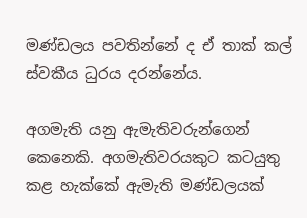මණ්ඩලය පවතින්නේ ද ඒ තාක් කල් ස්වකීය ධුරය දරන්නේය.

අගමැති යනු ඇමැතිවරුන්ගෙන් කෙනෙකි. අගමැතිවරයකුට කටයුතු කළ හැක්කේ ඇමැති මණ්ඩලයක්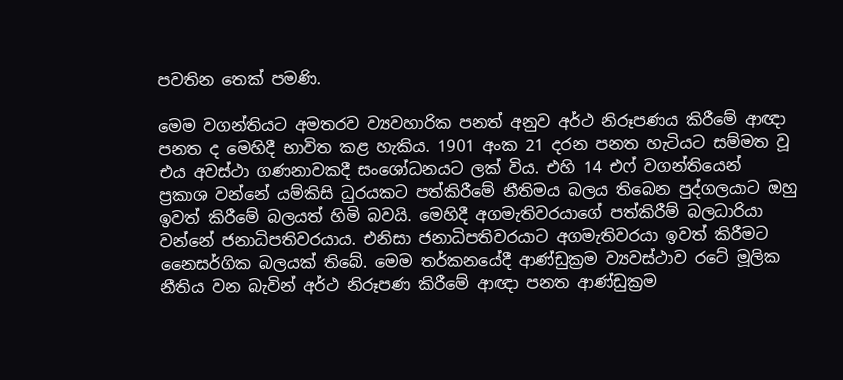පවතින තෙක් පමණි.

මෙම වගන්තියට අමතරව ව්‍යවහාරික පනත් අනුව අර්ථ නිරූපණය කිරීමේ ආඥා පනත ද මෙහිදී භාවිත කළ හැකිය. 1901 අංක 21 දරන පනත හැටියට සම්මත වූ එය අවස්ථා ගණනාවකදී සංශෝධනයට ලක් විය. එහි 14 එෆ් වගන්තියෙන් ප්‍රකාශ වන්නේ යම්කිසි ධුරයකට පත්කිරීමේ නීතිමය බලය තිබෙන පුද්ගලයාට ඔහු ඉවත් කිරීමේ බලයත් හිමි බවයි. මෙහිදී අගමැතිවරයාගේ පත්කිරීම් බලධාරියා වන්නේ ජනාධිපතිවරයාය. එනිසා ජනාධිපතිවරයාට අගමැතිවරයා ඉවත් කිරීමට නෛසර්ගික බලයක් තිබේ. මෙම තර්කනයේදී ආණ්ඩුක්‍රම ව්‍යවස්ථාව රටේ මූලික නීතිය වන බැවින් අර්ථ නිරූපණ කිරීමේ ආඥා පනත ආණ්ඩුක්‍රම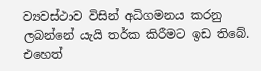ව්‍යවස්ථාව විසින් අධිගමනය කරනු ලබන්නේ යැයි තර්ක කිරීමට ඉඩ තිබේ. එහෙත්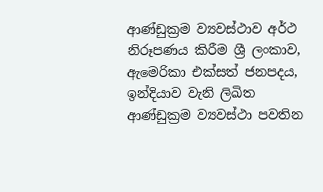ආණ්ඩුක්‍රම ව්‍යවස්ථාව අර්ථ නිරූපණය කිරීම ශ්‍රී ලංකාව, ඇමෙරිකා එක්සත් ජනපදය, ඉන්දියාව වැනි ලිඛිත ආණ්ඩුක්‍රම ව්‍යවස්ථා පවතින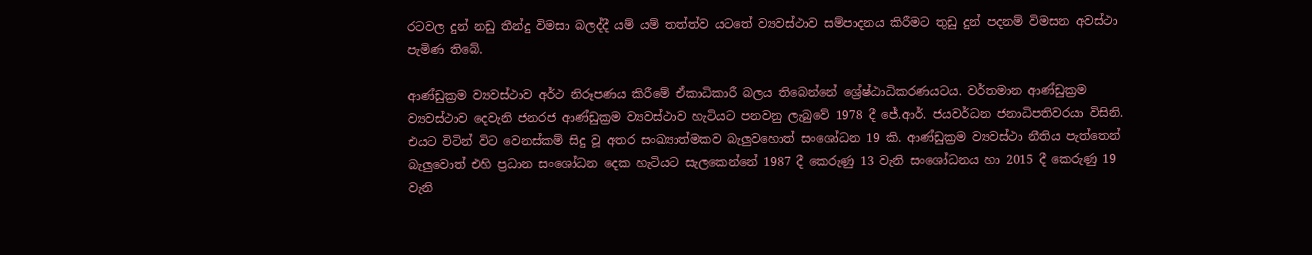රටවල දුන් නඩු තීන්දු විමසා බලද්දී යම් යම් තත්ත්ව යටතේ ව්‍යවස්ථාව සම්පාදනය කිරීමට තුඩු දුන් පදනම් විමසන අවස්ථා පැමිණ තිබේ.

ආණ්ඩුක්‍රම ව්‍යවස්ථාව අර්ථ නිරූපණය කිරීමේ ඒකාධිකාරී බලය තිබෙන්නේ ශ්‍රේෂ්ඨාධිකරණයටය. වර්තමාන ආණ්ඩුක්‍රම ව්‍යවස්ථාව දෙවැනි ජනරජ ආණ්ඩුක්‍රම ව්‍යවස්ථාව හැටියට පනවනු ලැබුවේ 1978 දී ජේ.ආර්. ජයවර්ධන ජනාධිපතිවරයා විසිනි. එයට විටින් විට වෙනස්කම් සිදු වූ අතර සංඛ්‍යාත්මකව බැලුවහොත් සංශෝධන 19 කි. ආණ්ඩුක්‍රම ව්‍යවස්ථා නීතිය පැත්තෙන් බැලුවොත් එහි ප්‍රධාන සංශෝධන දෙක හැටියට සැලකෙන්නේ 1987 දී කෙරුණු 13 වැනි සංශෝධනය හා 2015 දී කෙරුණු 19 වැනි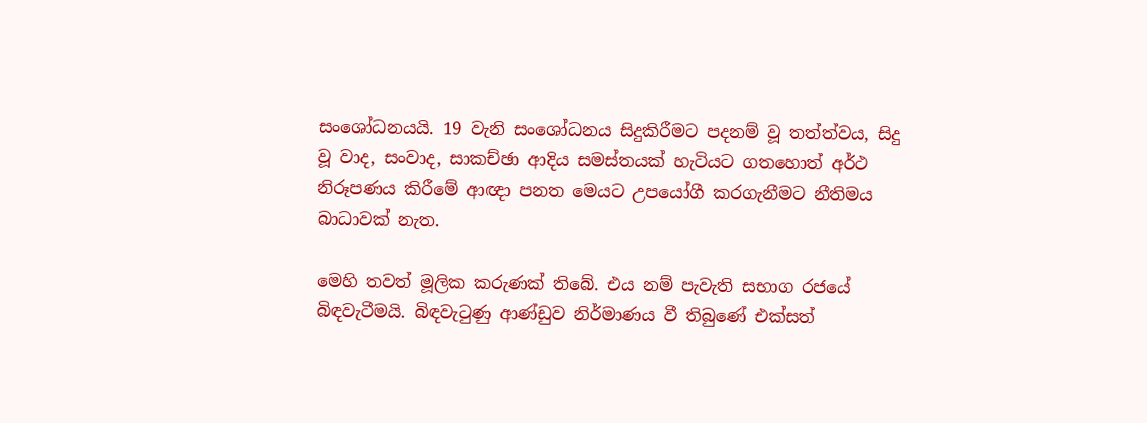සංශෝධනයයි. 19 වැනි සංශෝධනය සිදුකිරීමට පදනම් වූ තත්ත්වය, සිදු වූ වාද, සංවාද, සාකච්ඡා ආදිය සමස්තයක් හැටියට ගතහොත් අර්ථ නිරූපණය කිරීමේ ආඥා පනත මෙයට උපයෝගී කරගැනීමට නීතිමය බාධාවක් නැත.

මෙහි තවත් මූලික කරුණක් තිබේ. එය නම් පැවැති සභාග රජයේ බිඳවැටීමයි. බිඳවැටුණු ආණ්ඩුව නිර්මාණය වී තිබුණේ එක්සත්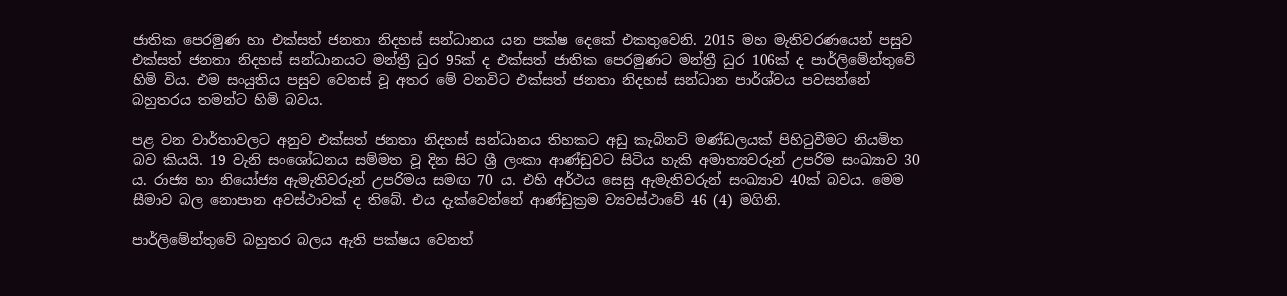ජාතික පෙරමුණ හා එක්සත් ජනතා නිදහස් සන්ධානය යන පක්ෂ දෙකේ එකතුවෙනි. 2015 මහ මැතිවරණයෙන් පසුව එක්සත් ජනතා නිදහස් සන්ධානයට මන්ත්‍රී ධුර 95ක් ද එක්සත් ජාතික පෙරමුණට මන්ත්‍රී ධුර 106ක් ද පාර්ලිමේන්තුවේ හිමි විය. එම සංයුතිය පසුව වෙනස් වූ අතර මේ වනවිට එක්සත් ජනතා නිදහස් සන්ධාන පාර්ශ්වය පවසන්නේ බහුතරය තමන්ට හිමි බවය.

පළ වන වාර්තාවලට අනුව එක්සත් ජනතා නිදහස් සන්ධානය තිහකට අඩු කැබිනට් මණ්ඩලයක් පිහිටුවීමට නියමිත බව කියයි. 19 වැනි සංශෝධනය සම්මත වූ දින සිට ශ්‍රී ලංකා ආණ්ඩුවට සිටිය හැකි අමාත්‍යවරුන් උපරිම සංඛ්‍යාව 30 ය. රාජ්‍ය හා නියෝජ්‍ය ඇමැතිවරුන් උපරිමය සමඟ 70 ය. එහි අර්ථය සෙසු ඇමැතිවරුන් සංඛ්‍යාව 40ක් බවය. මෙම සීමාව බල නොපාන අවස්ථාවක් ද තිබේ. එය දැක්වෙන්නේ ආණ්ඩුක්‍රම ව්‍යවස්ථාවේ 46 (4) මගිනි.

පාර්ලිමේන්තුවේ බහුතර බලය ඇති පක්ෂය වෙනත්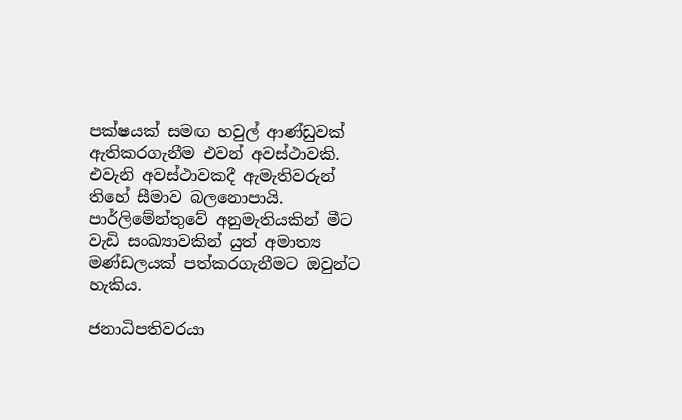පක්ෂයක් සමඟ හවුල් ආණ්ඩුවක් ඇතිකරගැනීම එවන් අවස්ථාවකි. එවැනි අවස්ථාවකදී ඇමැතිවරුන් තිහේ සීමාව බලනොපායි. පාර්ලිමේන්තුවේ අනුමැතියකින් මීට වැඩි සංඛ්‍යාවකින් යුත් අමාත්‍ය මණ්ඩලයක් පත්කරගැනීමට ඔවුන්ට හැකිය.

ජනාධිපතිවරයා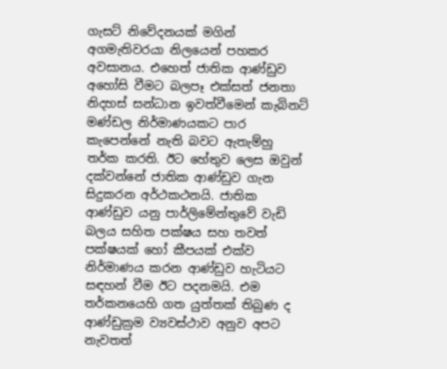ගැසට් නිවේදනයක් මගින් අගමැතිවරයා නිලයෙන් පහකර අවසානය. එහෙත් ජාතික ආණ්ඩුව අහෝසි වීමට බලපෑ එක්සත් ජනතා නිදහස් සන්ධාන ඉවත්වීමෙන් කැබිනට් මණ්ඩල නිර්මාණයකට පාර කැපෙන්නේ නැති බවට ඇතැම්හු තර්ක කරති. ඊට හේතුව ලෙස ඔවුන් දක්වන්නේ ජාතික ආණ්ඩුව ගැන සිදුකරන අර්ථකථනයි. ජාතික ආණ්ඩුව යනු පාර්ලිමේන්තුවේ වැඩි බලය සහිත පක්ෂය සහ තවත් පක්ෂයක් හෝ කීපයක් එක්ව නිර්මාණය කරන ආණ්ඩුව හැටියට සඳහන් වීම ඊට පදනමයි. එම තර්කනයෙහි ගත යුත්තක් තිබුණ ද ආණ්ඩුක්‍රම ව්‍යවස්ථාව අනුව අපට නැවතත්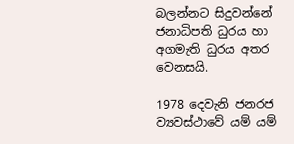බලන්නට සිදුවන්නේ ජනාධිපති ධුරය හා අගමැති ධුරය අතර වෙනසයි.

1978 දෙවැනි ජනරජ ව්‍යවස්ථාවේ යම් යම්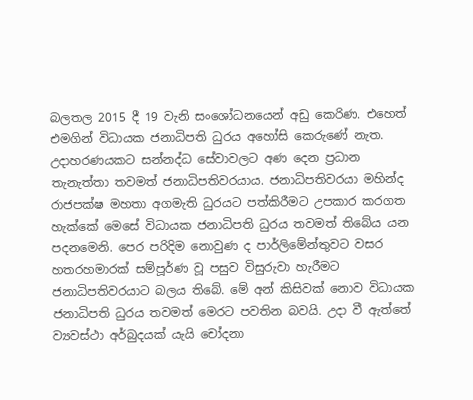බලතල 2015 දී 19 වැනි සංශෝධනයෙන් අඩු කෙරිණ. එහෙත් එමගින් විධායක ජනාධිපති ධුරය අහෝසි කෙරුණේ නැත. උදාහරණයකට සන්නද්ධ සේවාවලට අණ දෙන ප්‍රධාන තැනැත්තා තවමත් ජනාධිපතිවරයාය. ජනාධිපතිවරයා මහින්ද රාජපක්ෂ මහතා අගමැති ධුරයට පත්කිරීමට උපකාර කරගත හැක්කේ මෙසේ විධායක ජනාධිපති ධුරය තවමත් තිබේය යන පදනමෙනි. පෙර පරිදිම නොවුණ ද පාර්ලිමේන්තුවට වසර හතරහමාරක් සම්පූර්ණ වූ පසුව විසුරුවා හැරීමට ජනාධිපතිවරයාට බලය තිබේ. මේ අන් කිසිවක් නොව විධායක ජනාධිපති ධුරය තවමත් මෙරට පවතින බවයි. උදා වී ඇත්තේ ව්‍යවස්ථා අර්බුදයක් යැයි චෝදනා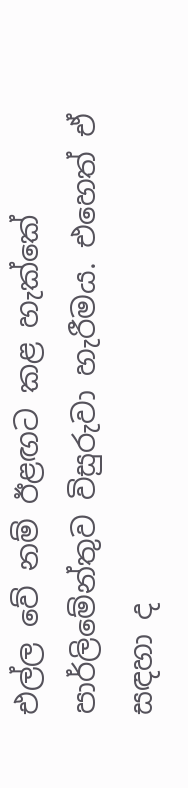එල්ල වේ නම් ඊළඟට කළ හැක්කේ පාර්ලිමේන්තුව විසුරුවා හැරීමය. එහෙත් ඒ සඳහා ද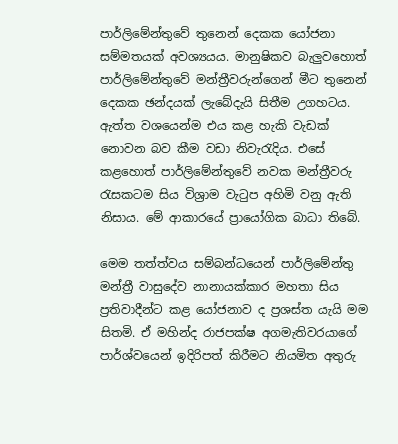පාර්ලිමේන්තුවේ තුනෙන් දෙකක යෝජනා සම්මතයක් අවශ්‍යයය. මානුෂිකව බැලුවහොත් පාර්ලිමේන්තුවේ මන්ත්‍රීවරුන්ගෙන් මීට තුනෙන් දෙකක ඡන්දයක් ලැබේදැයි සිතීම උගහටය. ඇත්ත වශයෙන්ම එය කළ හැකි වැඩක් නොවන බව කීම වඩා නිවැරැදිය. එසේ කළහොත් පාර්ලිමේන්තුවේ නවක මන්ත්‍රීවරු රැසකටම සිය විශ්‍රාම වැටුප අහිමි වනු ඇති නිසාය. මේ ආකාරයේ ප්‍රායෝගික බාධා තිබේ.

මෙම තත්ත්වය සම්බන්ධයෙන් පාර්ලිමේන්තු මන්ත්‍රී වාසුදේව නානායක්කාර මහතා සිය ප්‍රතිවාදීන්ට කළ යෝජනාව ද ප්‍රශස්ත යැයි මම සිතමි. ඒ මහින්ද රාජපක්ෂ අගමැතිවරයාගේ පාර්ශ්වයෙන් ඉදිරිපත් කිරීමට නියමිත අතුරු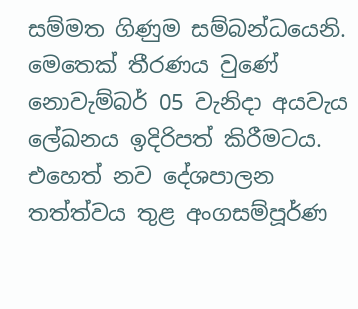සම්මත ගිණුම සම්බන්ධයෙනි. මෙතෙක් තීරණය වුණේ නොවැම්බර් 05 වැනිදා අයවැය ලේඛනය ඉදිරිපත් කිරීමටය. එහෙත් නව දේශපාලන තත්ත්වය තුළ අංගසම්පූර්ණ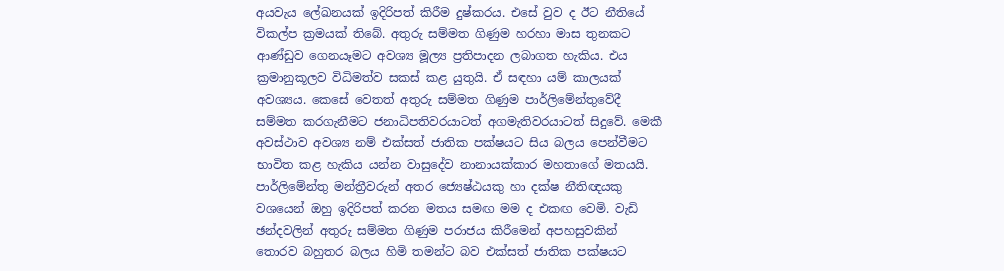අයවැය ලේඛනයක් ඉදිරිපත් කිරීම දුෂ්කරය. එසේ වුව ද ඊට නීතියේ විකල්ප ක්‍රමයක් තිබේ. අතුරු සම්මත ගිණුම හරහා මාස තුනකට ආණ්ඩුව ගෙනයෑමට අවශ්‍ය මූල්‍ය ප්‍රතිපාදන ලබාගත හැකිය. එය ක්‍රමානුකූලව විධිමත්ව සකස් කළ යුතුයි. ඒ සඳහා යම් කාලයක් අවශ්‍යය. කෙසේ වෙතත් අතුරු සම්මත ගිණුම පාර්ලිමේන්තුවේදී සම්මත කරගැනීමට ජනාධිපතිවරයාටත් අගමැතිවරයාටත් සිදුවේ. මෙකී අවස්ථාව අවශ්‍ය නම් එක්සත් ජාතික පක්ෂයට සිය බලය පෙන්වීමට භාවිත කළ හැකිය යන්න වාසුදේව නානායක්කාර මහතාගේ මතයයි. පාර්ලිමේන්තු මන්ත්‍රීවරුන් අතර ජ්‍යෙෂ්ඨයකු හා දක්ෂ නීතිඥයකු වශයෙන් ඔහු ඉදිරිපත් කරන මතය සමඟ මම ද එකඟ වෙමි. වැඩි ඡන්දවලින් අතුරු සම්මත ගිණුම පරාජය කිරීමෙන් අපහසුවකින් තොරව බහුතර බලය හිමි තමන්ට බව එක්සත් ජාතික පක්ෂයට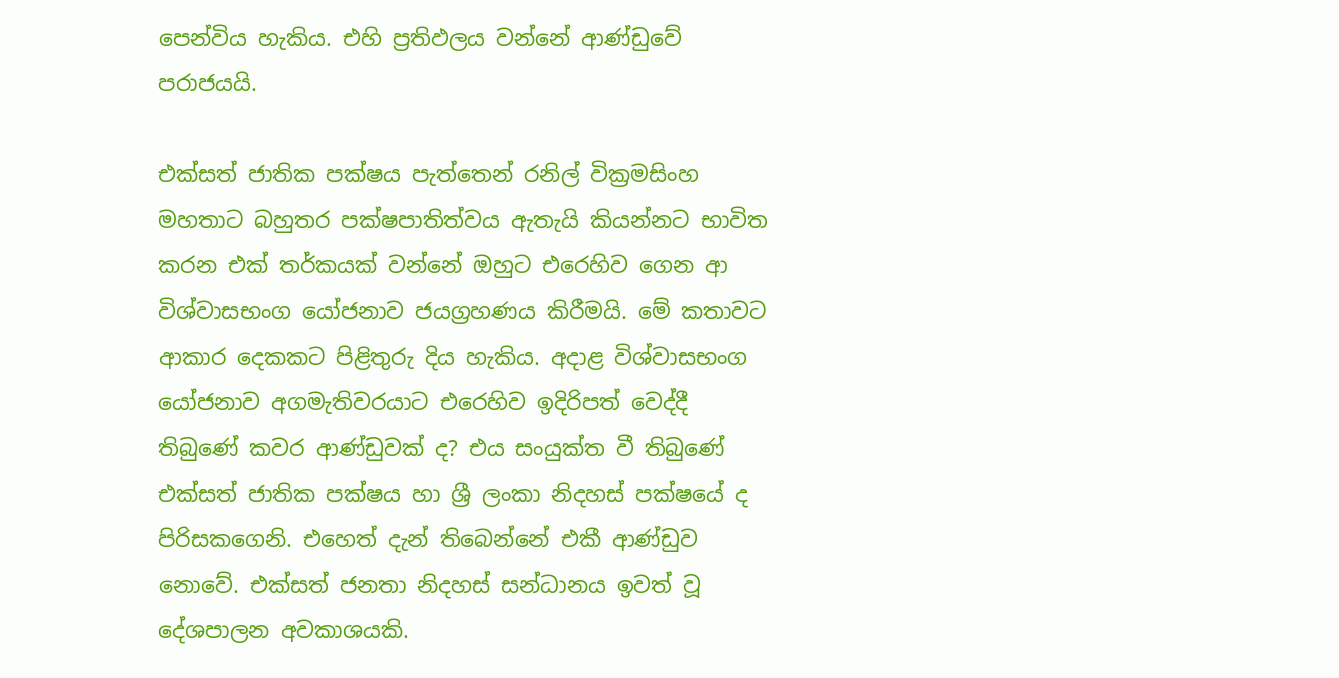පෙන්විය හැකිය. එහි ප්‍රතිඵලය වන්නේ ආණ්ඩුවේ පරාජයයි.

එක්සත් ජාතික පක්ෂය පැත්තෙන් රනිල් වික්‍රමසිංහ මහතාට බහුතර පක්ෂපාතිත්වය ඇතැයි කියන්නට භාවිත කරන එක් තර්කයක් වන්නේ ඔහුට එරෙහිව ගෙන ආ විශ්වාසභංග යෝජනාව ජයග්‍රහණය කිරීමයි. මේ කතාවට ආකාර දෙකකට පිළිතුරු දිය හැකිය. අදාළ විශ්වාසභංග යෝජනාව අගමැතිවරයාට එරෙහිව ඉදිරිපත් වෙද්දී තිබුණේ කවර ආණ්ඩුවක් ද? එය සංයුක්ත වී තිබුණේ එක්සත් ජාතික පක්ෂය හා ශ්‍රී ලංකා නිදහස් පක්ෂයේ ද පිරිසකගෙනි. එහෙත් දැන් තිබෙන්නේ එකී ආණ්ඩුව නොවේ. එක්සත් ජනතා නිදහස් සන්ධානය ඉවත් වූ දේශපාලන අවකාශයකි.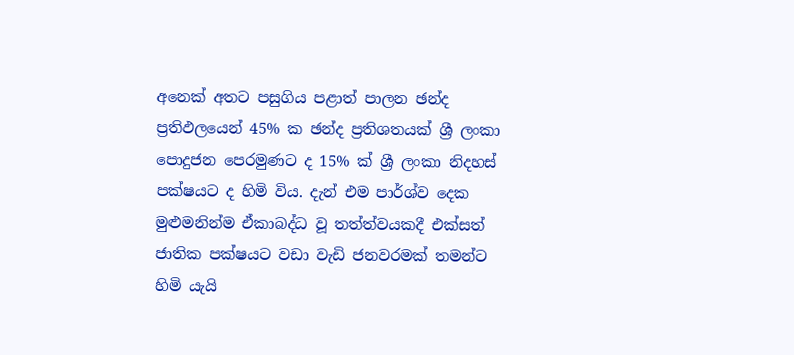අනෙක් අතට පසුගිය පළාත් පාලන ඡන්ද ප්‍රතිඵලයෙන් 45% ක ඡන්ද ප්‍රතිශතයක් ශ්‍රී ලංකා පොදුජන පෙරමුණට ද 15% ක් ශ්‍රී ලංකා නිදහස් පක්ෂයට ද හිමි විය. දැන් එම පාර්ශ්ව දෙක මුළුමනින්ම ඒකාබද්ධ වූ තත්ත්වයකදී එක්සත් ජාතික පක්ෂයට වඩා වැඩි ජනවරමක් තමන්ට හිමි යැයි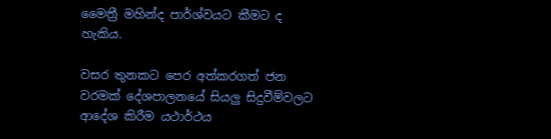මෛත්‍රී මහින්ද පාර්ශ්වයට කීමට ද හැකිය.

වසර තුනකට පෙර අත්කරගත් ජන වරමක් දේශපාලනයේ සියලු සිදුවීම්වලට ආදේශ කිරීම යථාර්ථය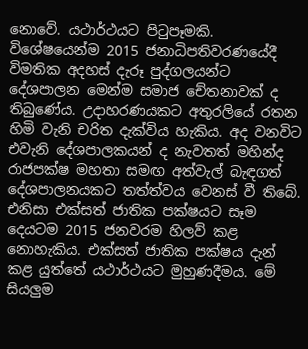නොවේ. යථාර්ථයට පිටුපෑමකි. විශේෂයෙන්ම 2015 ජනාධිපතිවරණයේදී විමතික අදහස් දැරූ පුද්ගලයන්ට දේශපාලන මෙන්ම සමාජ චේතනාවක් ද තිබුණේය. උදාහරණයකට අතුරලියේ රතන හිමි වැනි චරිත දැක්විය හැකිය. අද වනවිට එවැනි දේශපාලකයන් ද නැවතත් මහින්ද රාජපක්ෂ මහතා සමඟ අත්වැල් බැඳගත් දේශපාලනයකට තත්ත්වය වෙනස් වී තිබේ. එනිසා එක්සත් ජාතික පක්ෂයට සෑම දෙයටම 2015 ජනවරම හිලව් කළ නොහැකිය. එක්සත් ජාතික පක්ෂය දැන් කළ යුත්තේ යථාර්ථයට මුහුණදීමය. මේ සියලුම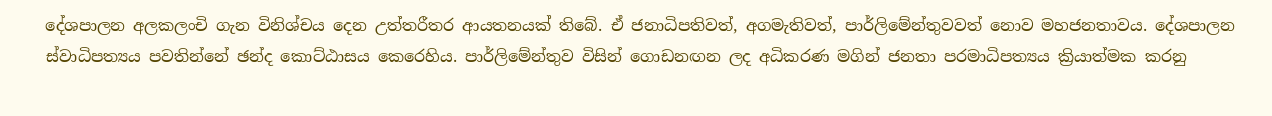දේශපාලන අලකලංචි ගැන විනිශ්චය දෙන උත්තරීතර ආයතනයක් තිබේ. ඒ ජනාධිපතිවත්, අගමැතිවත්, පාර්ලිමේන්තුවවත් නොව මහජනතාවය. දේශපාලන ස්වාධිපත්‍යය පවතින්නේ ඡන්ද කොට්ඨාසය කෙරෙහිය. පාර්ලිමේන්තුව විසින් ගොඩනඟන ලද අධිකරණ මගින් ජනතා පරමාධිපත්‍යය ක්‍රියාත්මක කරනු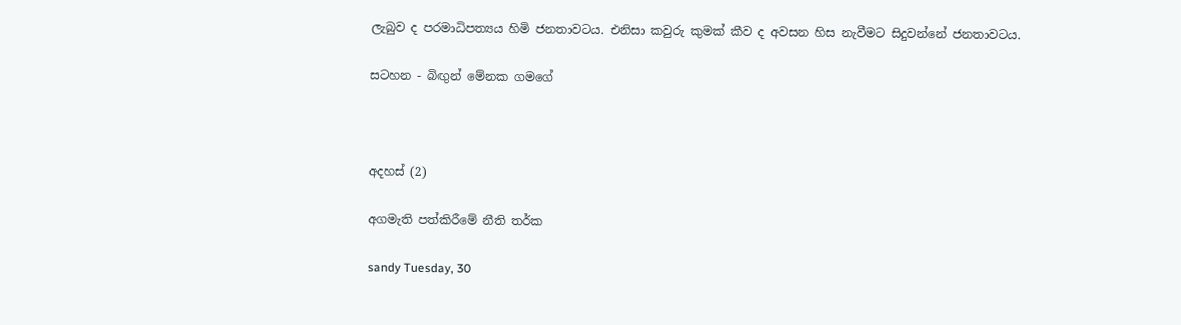ලැබුව ද පරමාධිපත්‍යය හිමි ජනතාවටය. එනිසා කවුරු කුමක් කීව ද අවසන හිස නැවීමට සිදුවන්නේ ජනතාවටය.

සටහන - බිඟුන් මේනක ගමගේ



අදහස් (2)

අගමැති පත්කිරීමේ නීති තර්ක

sandy Tuesday, 30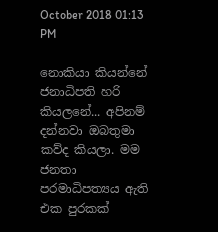October 2018 01:13 PM

නොකියා කියන්නේ ජනාධිපති හරි කියලනේ... අපිනම් දන්නවා ඔබතුමා කව්ද කියලා. මම ජනතා පරමාධිපත්‍යය ඇති එක පුරකක්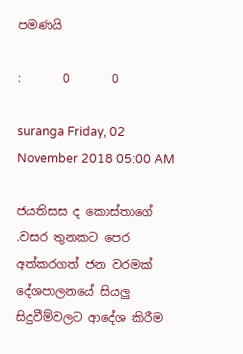පමණයි

:       0       0

suranga Friday, 02 November 2018 05:00 AM

ජයතිසස ද කොස්තාගේ .වසර තුනකට පෙර අත්කරගත් ජන වරමක් දේශපාලනයේ සියලු සිදුවීම්වලට ආදේශ කිරීම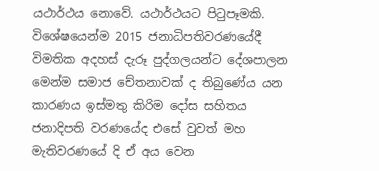යථාර්ථය නොවේ. යථාර්ථයට පිටුපෑමකි. විශේෂයෙන්ම 2015 ජනාධිපතිවරණයේදී විමතික අදහස් දැරූ පුද්ගලයන්ට දේශපාලන මෙන්ම සමාජ චේතනාවක් ද තිබුණේය යන කාරණය ඉස්මතු කිරිම දෝස සහිතය ජනාදිපති වරණයේද එසේ වුවත් මහ මැතිවරණයේ දි ඒ අය වෙන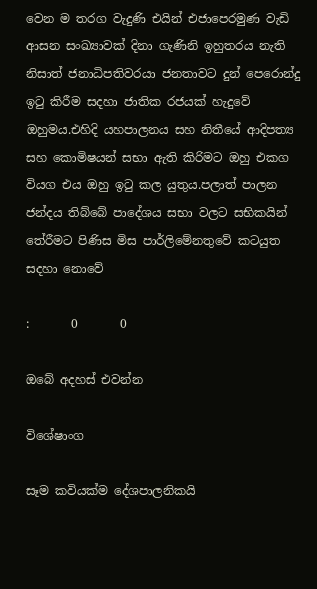වෙන ම තරග වැදුණි එයින් එජාපෙරමුණ වැඩි ආසන සංඛ්‍යාවක් දිනා ගැණිනි ඉහුතරය නැති නිසාත් ජනාධිපතිවරයා ජනතාවට දුන් පෙරොන්දු ඉටු කිරීම සදහා ජාතික රජයක් හැදුවේ ඔහුමය.එහිදි යහපාලනය සහ නිතීයේ ආදිපත්‍ය සහ කොමිෂයන් සභා ඇති කිරිමට ඔහු එකග වියග එය ඔහු ඉටු කල යුතුය.පලාත් පාලන ජන්දය තිබ්බේ පාදේශය සභා වලට සභිකයින් තේරීමට පිණිස මිස පාර්ලිමේනතුවේ කටයුත සදහා නොවේ

:       0       0

ඔබේ අදහස් එවන්න

විශේෂාංග

සෑම කවියක්ම දේශපාලනිකයි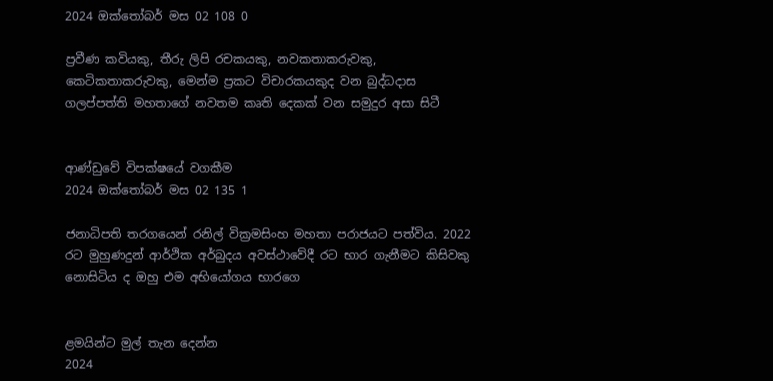2024 ඔක්තෝබර් මස 02 108 0

ප්‍රවීණ කවියකු, තීරු ලිපි රචකයකු, නවකතාකරුවකු, කෙටිකතාකරුවකු, මෙන්ම ප්‍රකට විචාරකයකුද වන බුද්ධදාස ගලප්පත්ති මහතාගේ නවතම කෘති දෙකක් වන සමුදුර අසා සිටී


ආණ්ඩුවේ විපක්ෂයේ වගකීම
2024 ඔක්තෝබර් මස 02 135 1

ජනාධිපති තරගයෙන් රනිල් වික්‍රමසිංහ මහතා පරාජයට පත්විය. 2022 රට මුහුණදුන් ආර්ථික අර්බුදය අවස්ථාවේදී රට භාර ගැනීමට කිසිවකු නොසිටිය ද ඔහු එම අභියෝගය භාරගෙ


ළමයින්ට මුල් තැන දෙන්න
2024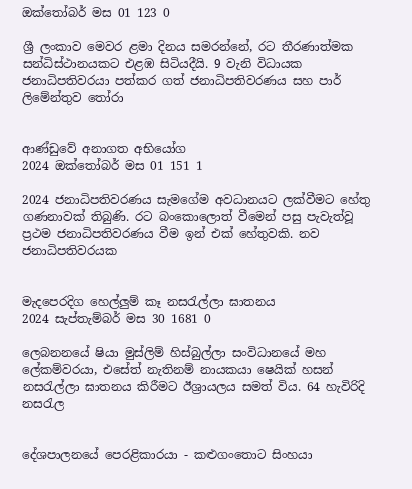ඔක්තෝබර් මස 01 123 0

ශ්‍රී ලංකාව මෙවර ළමා දිනය සමරන්නේ, රට තීරණාත්මක සන්ධිස්ථානයකට එළඹ සිටියදීයි. 9 වැනි විධායක ජනාධිපතිවරයා පත්කර ගත් ජනාධිපතිවරණය සහ පාර් ලිමේන්තුව තෝරා


ආණ්ඩුවේ අනාගත අභියෝග
2024 ඔක්තෝබර් මස 01 151 1

2024 ජනාධිපතිවරණය සැමගේම අවධානයට ලක්වීමට හේතු ගණනාවක් තිබුණි. රට බංකොලොත් වීමෙන් පසු පැවැත්වූ ප්‍රථම ජනාධිපතිවරණය වීම ඉන් එක් හේතුවකි. නව ජනාධිපතිවරයක


මැදපෙරදිග හෙල්ලුම් කෑ නසරැල්ලා ඝාතනය
2024 සැප්තැම්බර් මස 30 1681 0

ලෙබනනයේ ෂියා මුස්ලිම් හිස්බුල්ලා සංවිධානයේ මහ ලේකම්වරයා, එසේත් නැතිනම් නායකයා ෂෙයික් හසන් නසරැල්ලා ඝාතනය කිරීමට ඊශ්‍රායලය සමත් විය. 64 හැවිරිදි නසරැල


දේශපාලනයේ පෙරළිකාරයා - කළුගංතොට සිංහයා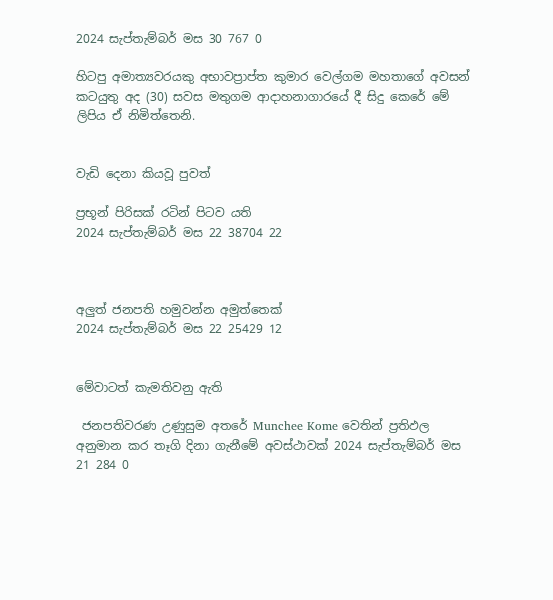2024 සැප්තැම්බර් මස 30 767 0

හිටපු අමාත්‍යවරයකු අභාවප්‍රාප්ත කුමාර වෙල්ගම මහතාගේ අවසන් කටයුතු අද (30) සවස මතුගම ආදාහනාගාරයේ දී සිදු කෙරේ මේ ලිපිය ඒ නිමිත්තෙනි.


වැඩි දෙනා කියවූ පුවත්

ප්‍රභූන් පිරිසක් රටින් පිටව යති
2024 සැප්තැම්බර් මස 22 38704 22



අලුත් ජනපති හමුවන්න අමුත්තෙක්
2024 සැප්තැම්බර් මස 22 25429 12


මේවාටත් කැමතිවනු ඇති

 ජනපතිවරණ උණුසුම අතරේ Munchee Kome වෙතින් ප්‍රතිඵල අනුමාන කර තෑගි දිනා ගැනීමේ අවස්ථාවක් 2024 සැප්තැම්බර් මස 21 284 0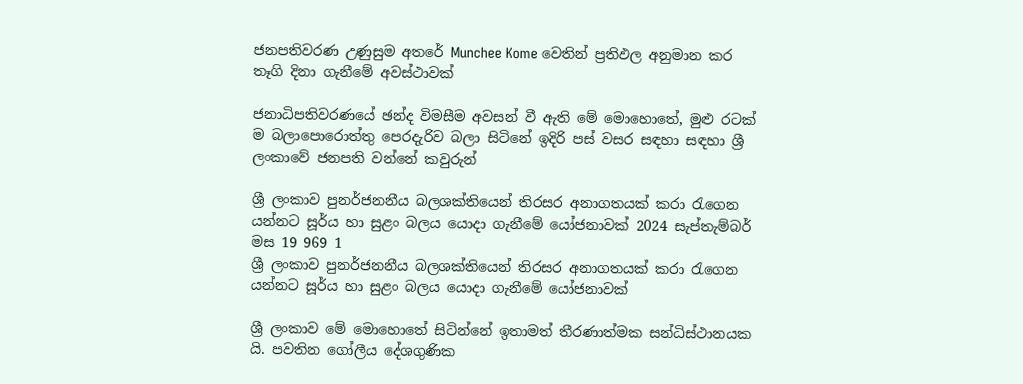ජනපතිවරණ උණුසුම අතරේ Munchee Kome වෙතින් ප්‍රතිඵල අනුමාන කර තෑගි දිනා ගැනීමේ අවස්ථාවක්

ජනාධිපතිවරණයේ ඡන්ද විමසීම අවසන් වී ඇති මේ මොහොතේ, මුළු රටක් ම බලාපොරොත්තු පෙරදැරිව බලා සිටිනේ ඉදිරි පස් වසර සඳහා සඳහා ශ්‍රී ලංකාවේ ජනපති වන්නේ කවුරුන්

ශ්‍රී ලංකාව පුනර්ජනනීය බලශක්තියෙන් තිරසර අනාගතයක් කරා රැගෙන යන්නට සූර්ය හා සුළං බලය යොදා ගැනීමේ යෝජනාවක් 2024 සැප්තැම්බර් මස 19 969 1
ශ්‍රී ලංකාව පුනර්ජනනීය බලශක්තියෙන් තිරසර අනාගතයක් කරා රැගෙන යන්නට සූර්ය හා සුළං බලය යොදා ගැනීමේ යෝජනාවක්

ශ්‍රී ලංකාව මේ මොහොතේ සිටින්නේ ඉතාමත් තීරණාත්මක සන්ධිස්ථානයක යි. පවතින ගෝලීය දේශගුණික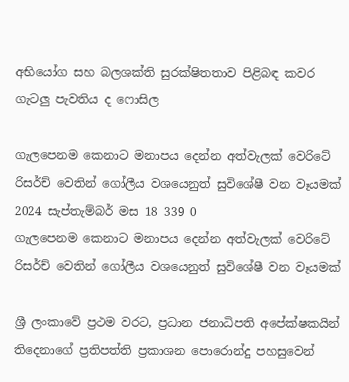අභියෝග සහ බලශක්ති සුරක්ෂිතතාව පිළිබඳ කවර ගැටලු පැවතිය ද ෆොසිල

ගැලපෙනම කෙනාට මනාපය දෙන්න අත්වැලක් වෙරිටේ රිසර්ච් වෙතින් ගෝලීය වශයෙනුත් සුවිශේෂී වන වෑයමක් 2024 සැප්තැම්බර් මස 18 339 0
ගැලපෙනම කෙනාට මනාපය දෙන්න අත්වැලක් වෙරිටේ රිසර්ච් වෙතින් ගෝලීය වශයෙනුත් සුවිශේෂී වන වෑයමක්

ශ්‍රී ලංකාවේ ප්‍රථම වරට, ප්‍රධාන ජනාධිපති අපේක්ෂකයින් තිදෙනාගේ ප්‍රතිපත්ති ප්‍රකාශන පොරොන්දු පහසුවෙන්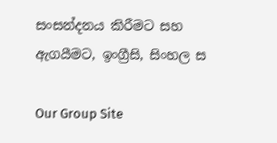සංසන්දනය කිරීමට සහ ඇගයීමට, ඉංග්‍රීසි, සිංහල ස

Our Group Site